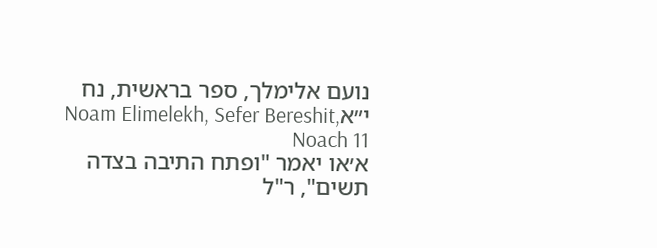נועם אלימלך, ספר בראשית, נח י״אNoam Elimelekh, Sefer Bereshit, Noach 11
א׳או יאמר "ופתח התיבה בצדה תשים", ר"ל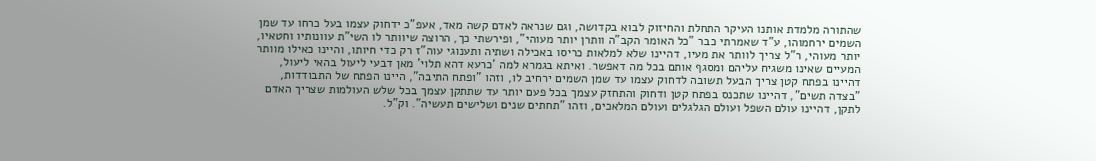שהתורה מלמדת אותנו העיקר התחלת והחיזוק לבוא בקדושה, וגם שנראה לאדם קשה מאד, אעפ"כ ידחוק עצמו בעל כרחו עד שמן השמים ירחמוהו, ע"ד שאמרתי כבר "כל האומר הקב"ה וותרן יותר מעוהי", ופירשתי כך, הרוצה שיוותר לו השי"ת עוונותיו וחטאיו, יותר מעוהי, ר"ל צריך לוותר את מעיו, דהיינו שלא למלאות כריסו באכילה ושתיה ותענוגי עוה"ז רק כדי חיותו, והיינו כאילו מוותר המעיים שאינו משגיח עליהם ומסגף אותם בכל מה דאפשר. ואיתא בגמרא למה 'כרעא דהא תלוי' מאן דבעי ליעול בהאי ליעול, דהיינו בפתח קטן צריך הבעל תשובה לדחוק עצמו עד שמן השמים ירחיב לו, וזהו "ופתח התיבה", היינו הפתח של התבודדות, "בצדה תשים", דהיינו שתכנס בפתח קטן ודחוק והתחזק עצמך בכל פעם יותר עד שתתקן עצמך בכל שלש העולמות שצריך האדם לתקן, דהיינו עולם השפל ועולם הגלגלים ועולם המלאכים, וזהו "תחתים שנים ושלישים תעשיה". וק"ל.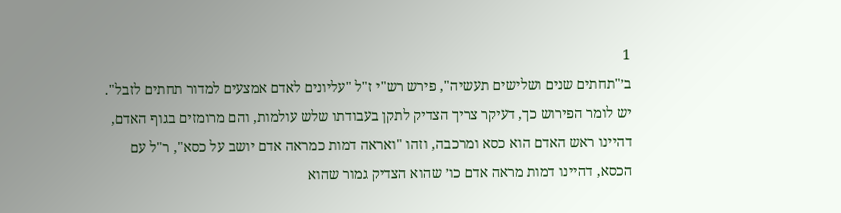1
ב׳"תחתים שנים ושלישים תעשיה", פירש רש"י ז"ל "עליונים לאדם אמצעים למדור תחתים לזבל". יש לומר הפירוש כך, דעיקר צריך הצדיק לתקן בעבודתו שלש עולמות, והם מרומזים בגוף האדם, דהיינו ראש האדם הוא כסא ומרכבה, וזהו "ואראה דמות כמראה אדם יושב על כסא", ר"ל עם הכסא, דהיינו דמות מראה אדם כו׳ שהוא הצדיק גמור שהוא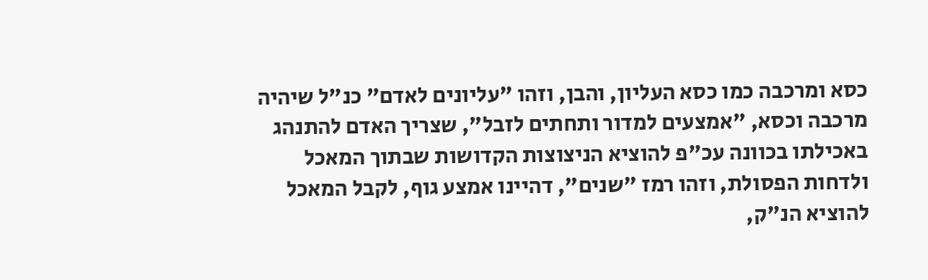כסא ומרכבה כמו כסא העליון, והבן, וזהו "עליונים לאדם" כנ"ל שיהיה מרכבה וכסא, "אמצעים למדור ותחתים לזבל", שצריך האדם להתנהג באכילתו בכוונה עכ"פ להוציא הניצוצות הקדושות שבתוך המאכל ולדחות הפסולת, וזהו רמז "שנים", דהיינו אמצע גוף, לקבל המאכל להוציא הנ"ק,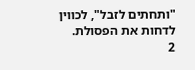"ותחתים לזבל", לכווין לדחות את הפסולת.
2